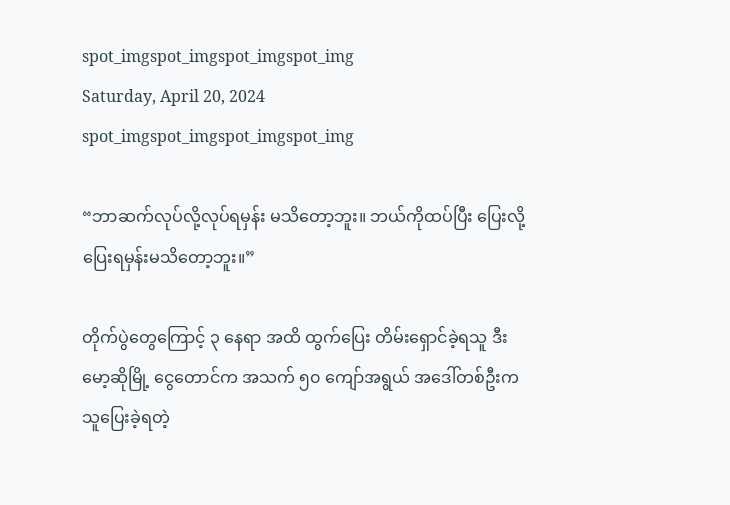spot_imgspot_imgspot_imgspot_img
Saturday, April 20, 2024
spot_imgspot_imgspot_imgspot_img

“ဘာဆက်လုပ်လို့လုပ်ရမှန်း မသိတော့ဘူး။ ဘယ်ကိုထပ်ပြီး ပြေးလို့ ပြေးရမှန်းမသိတော့ဘူး။”

တိုက်ပွဲတွေကြောင့် ၃ နေရာ အထိ ထွက်ပြေး တိမ်းရှောင်ခဲ့ရသူ ဒီးမော့ဆိုမြို့ ငွေတောင်က အသက် ၅၀ ကျော်အရွယ် အဒေါ်တစ်ဦးက သူပြေးခဲ့ရတဲ့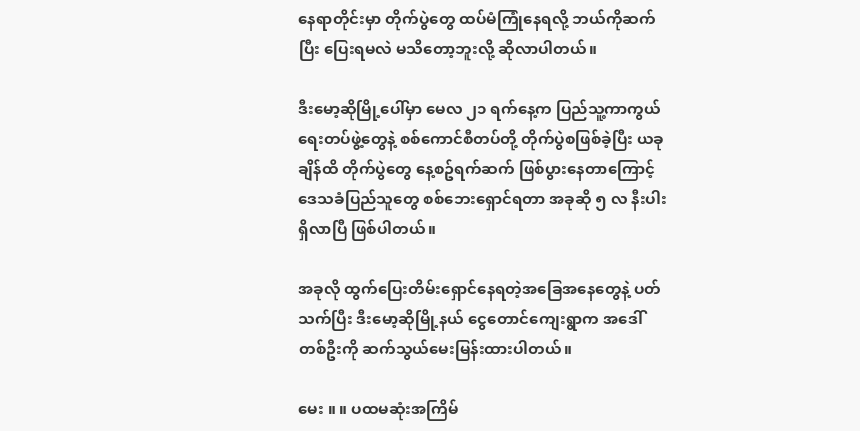နေရာတိုင်းမှာ တိုက်ပွဲတွေ ထပ်မံကြုံနေရလို့ ဘယ်ကိုဆက်ပြီး ပြေးရမလဲ မသိတော့ဘူးလို့ ဆိုလာပါတယ်။

ဒီးမော့ဆိုမြို့ပေါ်မှာ မေလ ၂၁ ရက်နေ့က ပြည်သူ့ကာကွယ်ရေးတပ်ဖွဲ့တွေနဲ့ စစ်ကောင်စီတပ်တို့ တိုက်ပွဲစဖြစ်ခဲ့ပြီး ယခုချိန်ထိ တိုက်ပွဲတွေ နေ့စဥ်ရက်ဆက် ဖြစ်ပွားနေတာကြောင့် ဒေသခံပြည်သူတွေ စစ်ဘေးရှောင်ရတာ အခုဆို ၅ လ နီးပါးရှိလာပြီ ဖြစ်ပါတယ်။

အခုလို ထွက်ပြေးတိမ်းရှောင်နေရတဲ့အခြေအနေတွေနဲ့ ပတ်သက်ပြီး ဒီးမော့ဆိုမြို့နယ် ငွေတောင်ကျေးရွာက အဒေါ်တစ်ဦးကို ဆက်သွယ်မေးမြန်းထားပါတယ်။

မေး ။ ။ ပထမဆုံးအကြိမ်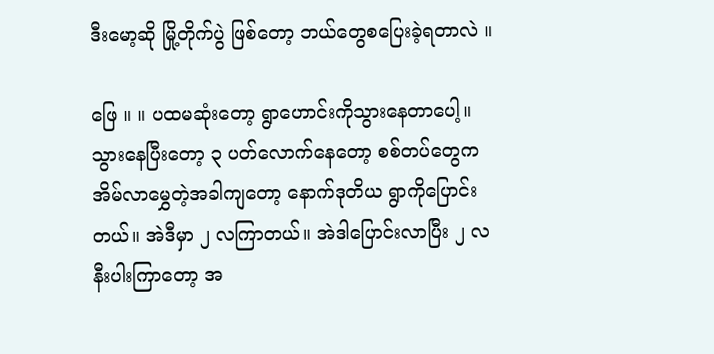ဒီးမော့ဆို မြို့တိုက်ပွဲ ဖြစ်တော့ ဘယ်တွေစပြေးခဲ့ရတာလဲ ။

ဖြေ ။ ။ ပထမဆုံးတော့ ရွာဟောင်းကိုသွားနေတာပေါ့။ သွားနေပြီးတော့ ၃ ပတ်လောက်နေတော့ စစ်တပ်တွေက အိမ်လာမွှေတဲ့အခါကျတော့ နောက်ဒုတိယ ရွာကိုပြောင်းတယ်။ အဲဒီမှာ ၂ လကြာတယ်။ အဲဒါပြောင်းလာပြီး ၂ လနီးပါးကြာတော့ အ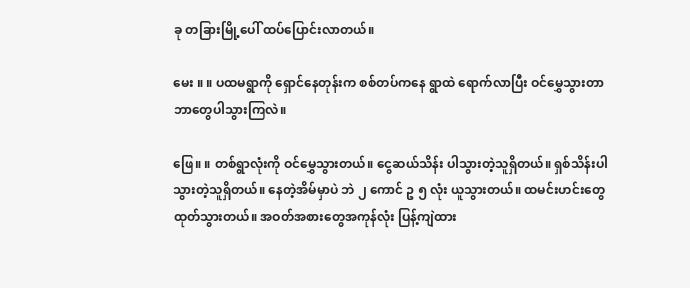ခု တခြားမြို့ပေါ် ထပ်ပြောင်းလာတယ်။

မေး ။ ။ ပထမရွာကို ရှောင်နေတုန်းက စစ်တပ်ကနေ ရွာထဲ ရောက်လာပြီး ဝင်မွှေသွားတာ ဘာတွေပါသွားကြလဲ။

ဖြေ။ ။ တစ်ရွာလုံးကို ဝင်မွှေသွားတယ်။ ငွေဆယ်သိန်း ပါသွားတဲ့သူရှိတယ်။ ရှစ်သိန်းပါသွားတဲ့သူရှိတယ်။ နေတဲ့အိမ်မှာပဲ ဘဲ ၂ ကောင် ဥ ၅ လုံး ယူသွားတယ်။ ထမင်းဟင်းတွေထုတ်သွားတယ်။ အဝတ်အစားတွေအကုန်လုံး ပြန့်ကျဲထား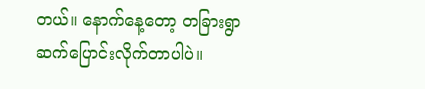တယ်။ နောက်နေ့တော့ တခြားရွာ ဆက်ပြောင်းလိုက်တာပါပဲ။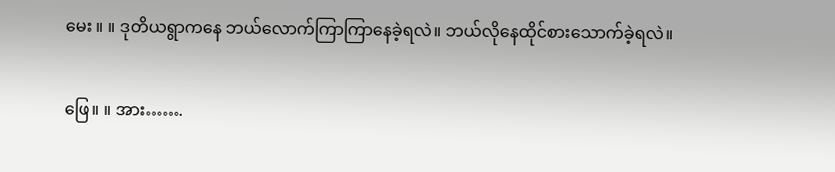မေး ။ ။ ဒုတိယရွာကနေ ဘယ်လောက်ကြာကြာနေခဲ့ရလဲ။ ဘယ်လိုနေထိုင်စားသောက်ခဲ့ရလဲ။

ဖြေ။ ။ အား…….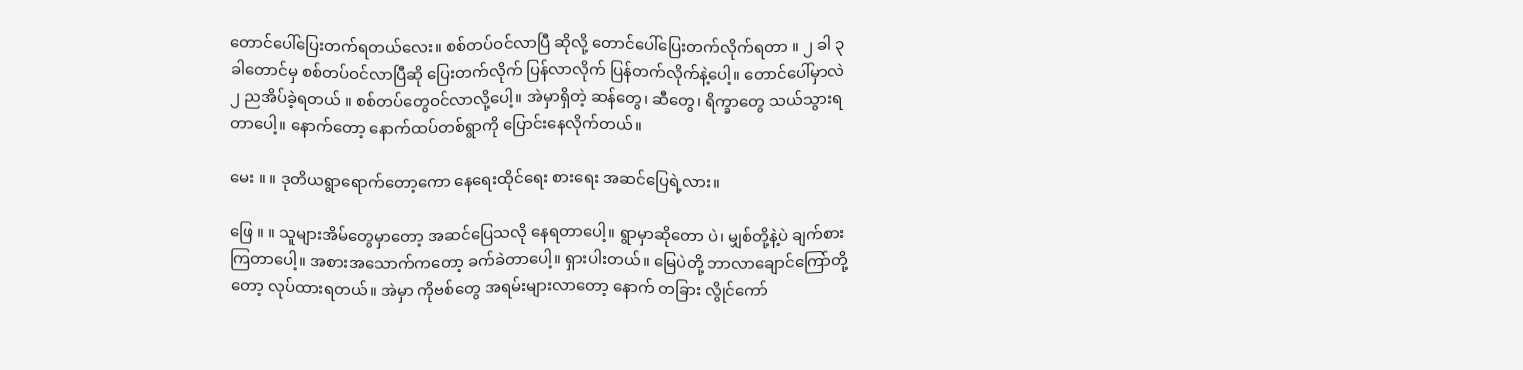တောင်ပေါ်ပြေးတက်ရတယ်လေး။ စစ်တပ်ဝင်လာပြီ ဆိုလို့ တောင်ပေါ်ပြေးတက်လိုက်ရတာ ။ ၂ ခါ ၃ ခါတောင်မှ စစ်တပ်ဝင်လာပြီဆို ပြေးတက်လိုက် ပြန်လာလိုက် ပြန်တက်လိုက်နဲ့ပေါ့။ တောင်ပေါ်မှာလဲ ၂ ညအိပ်ခဲ့ရတယ် ။ စစ်တပ်တွေဝင်လာလို့ပေါ့။ အဲမှာရှိတဲ့ ဆန်တွေ၊ ဆီတွေ၊ ရိက္ခာတွေ သယ်သွားရတာပေါ့။ နောက်တော့ နောက်ထပ်တစ်ရွာကို ပြောင်းနေလိုက်တယ်။

မေး ။ ။ ဒုတိယရွာရောက်တော့ကော နေရေးထိုင်ရေး စားရေး အဆင်ပြေရဲ့လား။

ဖြေ ။ ။ သူများအိမ်တွေမှာတော့ အဆင်ပြေသလို နေရတာပေါ့။ ရွာမှာဆိုတော ပဲ၊ မျှစ်တို့နဲ့ပဲ ချက်စားကြတာပေါ့။ အစားအသောက်ကတော့ ခက်ခဲတာပေါ့။ ရှားပါးတယ်။ မြေပဲတို့ ဘာလာချောင်ကြော်တို့တော့ လုပ်ထားရတယ်။ အဲမှာ ကိုဗစ်တွေ အရမ်းများလာတော့ နောက် တခြား လွိုင်ကော်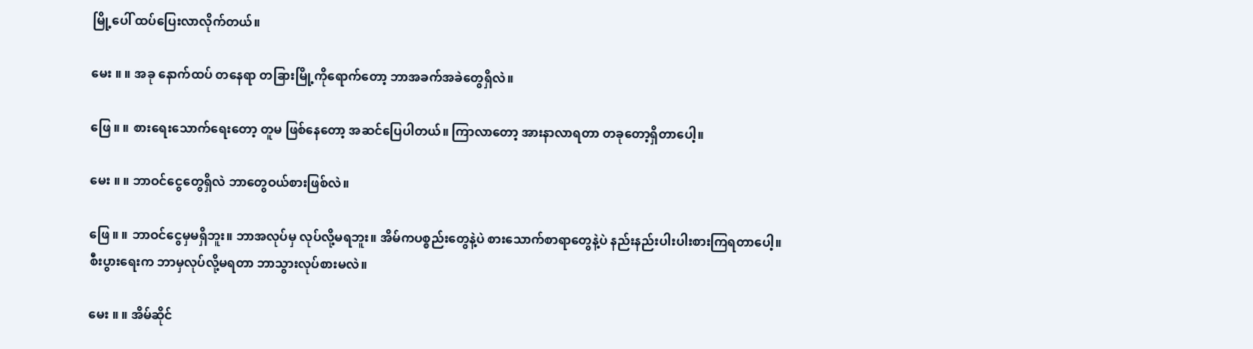မြို့ပေါ် ထပ်ပြေးလာလိုက်တယ်။

မေး ။ ။ အခု နောက်ထပ် တနေရာ တခြားမြို့ကိုရောက်တော့ ဘာအခက်အခဲတွေရှိလဲ။

ဖြေ ။ ။ စားရေးသောက်ရေးတော့ တူမ ဖြစ်နေတော့ အဆင်ပြေပါတယ်။ ကြာလာတော့ အားနာလာရတာ တခုတော့ရှိတာပေါ့။

မေး ။ ။ ဘာဝင်ငွေတွေရှိလဲ ဘာတွေဝယ်စားဖြစ်လဲ။

ဖြေ ။ ။ ဘာဝင်ငွေမှမရှိဘူး။ ဘာအလုပ်မှ လုပ်လို့မရဘူး။ အိမ်ကပစ္စည်းတွေနဲ့ပဲ စားသောက်စာရာတွေနဲ့ပဲ နည်းနည်းပါးပါးစားကြရတာပေါ့။ စီးပွားရေးက ဘာမှလုပ်လို့မရတာ ဘာသွားလုပ်စားမလဲ။

မေး ။ ။ အိမ်ဆိုင်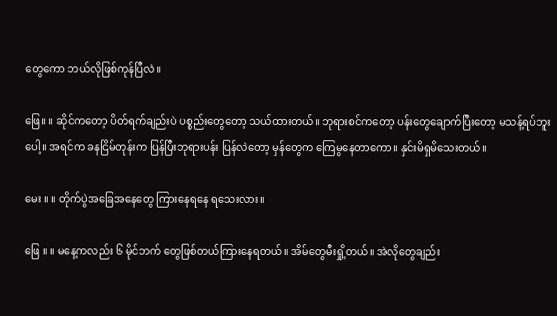တွေကော ဘယ်လိုဖြစ်ကုန်ပြီလဲ။

ဖြေ။ ။ ဆိုင်ကတော့ ပိတ်ရက်ချည်းပဲ ပစ္စည်းတွေတော့ သယ်ထားတယ်။ ဘုရားစင်ကတော့ ပန်းတွေချောက်ပြီးတော့ မသန့်ရပ်ဘူးပေါ့။ အရင်က ခနငြိမ်တုန်းက ပြန်ပြီးဘုရားပန်း ပြန်လဲတော့ မှန်တွေက ကြေမွနေတာကော။ နှင်းမိရှမိသေးတယ်။

မေး ။ ။ တိုက်ပွဲအခြေအနေတွေ ကြားနေရနေ ရသေးလား။

ဖြေ ။ ။ မနေ့ကလည်း ၆ မိုင်ဘက် တွေဖြစ်တယ်ကြားနေရတယ်။ အိမ်တွေမီးရှို့တယ်။ အဲလိုတွေချည်း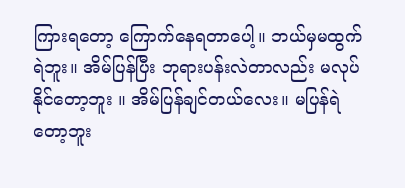ကြားရတော့ ကြောက်နေရတာပေါ့။ ဘယ်မှမထွက်ရဲဘူး။ အိမ်ပြန်ပြီး ဘုရားပန်းလဲတာလည်း မလုပ်နိုင်တော့ဘူး ။ အိမ်ပြန်ချင်တယ်လေး။ မပြန်ရဲတော့ဘူး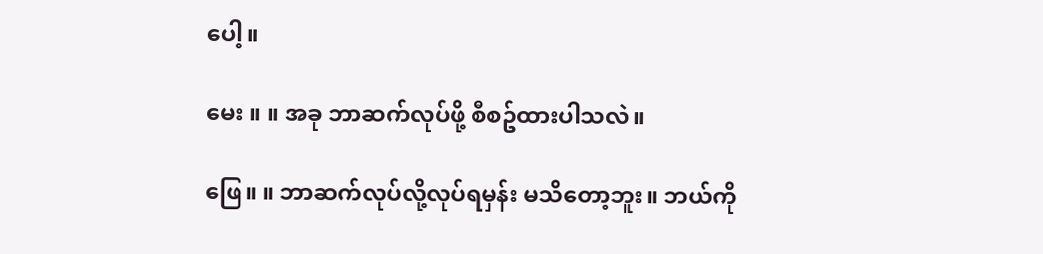ပေါ့။

မေး ။ ။ အခု ဘာဆက်လုပ်ဖို့ စီစဥ်ထားပါသလဲ။

ဖြေ။ ။ ဘာဆက်လုပ်လို့လုပ်ရမှန်း မသိတော့ဘူး။ ဘယ်ကို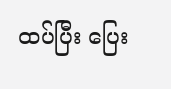ထပ်ပြီး ပြေး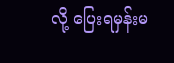လို့ ပြေးရမှန်းမ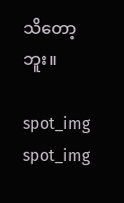သိတော့ဘူး။

spot_img
spot_img